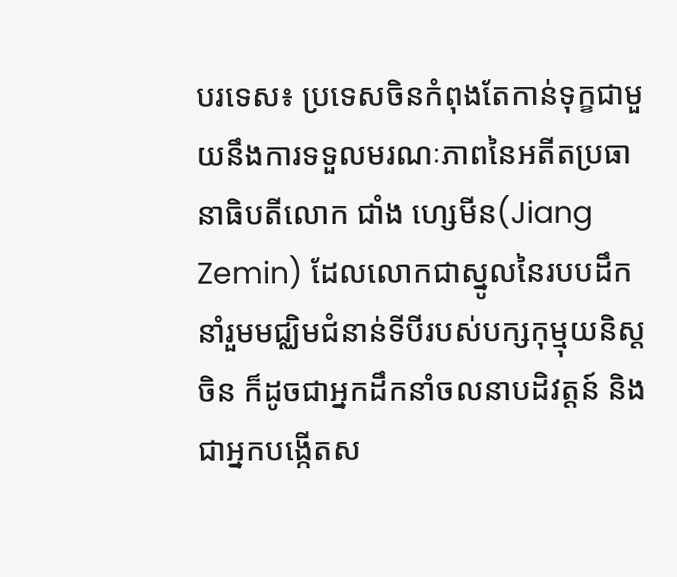បរទេស៖ ប្រទេសចិនកំពុងតែកាន់ទុក្ខជាមួយនឹងការទទួលមរណៈភាពនៃអតីតប្រធានាធិបតីលោក ជាំង ហ្សេមីន(Jiang Zemin) ដែលលោកជាស្នូលនៃរបបដឹកនាំរួមមជ្ឈិមជំនាន់ទីបីរបស់បក្សកុម្មុយនិស្តចិន ក៏ដូចជាអ្នកដឹកនាំចលនាបដិវត្តន៍ និងជាអ្នកបង្កើតស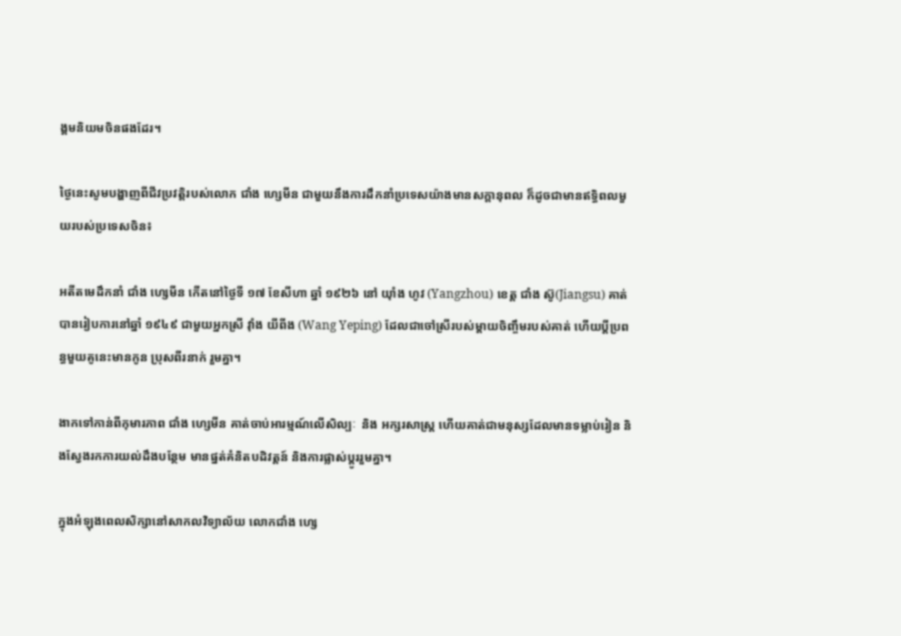ង្គមនិយមចិនផងដែរ។

ថ្ងៃនេះសូមបង្ហាញពីជីវប្រវត្តិរបស់លោក ជាំង ហ្សេមីន ជាមួយនឹងការដឹកនាំប្រទេសយ៉ាងមានសក្ដានុពល ក៏ដូចជាមានឥទ្ធិពលមួយរបស់ប្រទេសចិន៖

អតីតមេដឹកនាំ ជាំង ហ្សេមីន កើតនៅថ្ងៃទី ១៧ ខែសីហា ឆ្នាំ ១៩២៦ នៅ យ៉ាំង ហូវ (Yangzhou) ខេត្ត ជាំង ស៊ូ(Jiangsu) គាត់បានរៀបការនៅឆ្នាំ ១៩៤៩ ជាមួយអ្នកស្រី វ៉ាំង យីពីង (Wang Yeping) ដែលជាចៅស្រីរបស់ម្តាយចិញ្ចឹមរបស់គាត់ ហើយប្ដីប្រពន្ធមួយគូនេះមានកូន ប្រុសពីរនាក់ រួមគ្នា។

ងាកទៅកាន់ពីកុមារភាព ជាំង ហ្សេមីន គាត់ចាប់អារម្មណ៍លើសិល្បៈ  និង អក្សរសាស្ត្រ ហើយគាត់ជាមនុស្សដែលមានទម្លាប់រៀន និងស្វែងរកការយល់ដឹងបន្ថែម មានផ្នត់គំនិតបដិវត្តន៍ និងការផ្លាស់ប្តូររួមគ្នា។

ក្នុងអំឡុងពេលសិក្សានៅសាកលវិទ្យាល័យ លោកជាំង ហ្សេ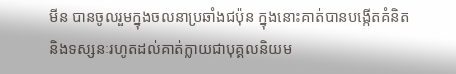មីន បានចូលរួមក្នុងចលនាប្រឆាំងជប៉ុន ក្នុងនោះគាត់បានបង្កើតគំនិត និងទស្សនៈរហូតដល់គាត់ក្លាយជាបុគ្គលនិយម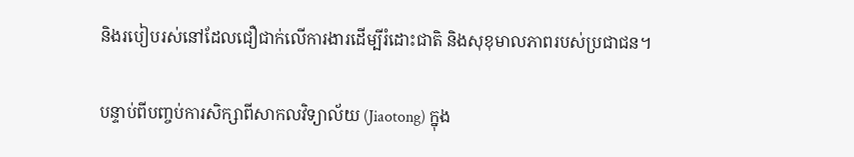និងរបៀបរស់នៅដែលជឿជាក់លើការងារដើម្បីរំដោះជាតិ និងសុខុមាលភាពរបស់ប្រជាជន។

បន្ទាប់ពីបញ្ចប់ការសិក្សាពីសាកលវិទ្យាល័យ (Jiaotong) ក្នុង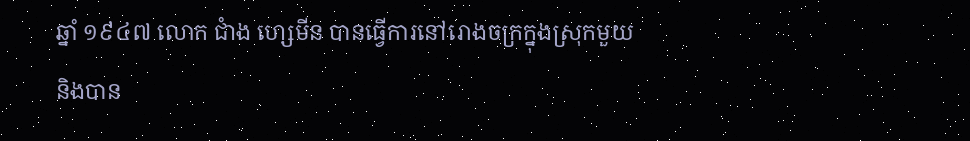ឆ្នាំ ១៩៤៧ លោក ជាំង ហ្សេមីន បានធ្វើការនៅរោងចក្រក្នុងស្រុកមួយ និងបាន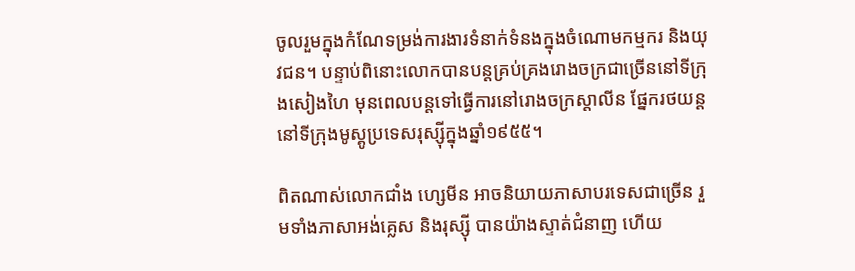ចូលរួមក្នុងកំណែទម្រង់ការងារទំនាក់ទំនងក្នុងចំណោមកម្មករ និងយុវជន។ បន្ទាប់ពិនោះលោកបានបន្តគ្រប់គ្រងរោងចក្រជាច្រើននៅទីក្រុងសៀងហៃ មុនពេលបន្តទៅធ្វើការនៅរោងចក្រស្តាលីន ផ្នែករថយន្តនៅទីក្រុងមូស្គូប្រទេសរុស្ស៊ីក្នុងឆ្នាំ១៩៥៥។

ពិតណាស់លោកជាំង ហ្សេមីន អាចនិយាយភាសាបរទេសជាច្រើន រួមទាំងភាសាអង់គ្លេស និងរុស្ស៊ី បានយ៉ាងស្ទាត់ជំនាញ ហើយ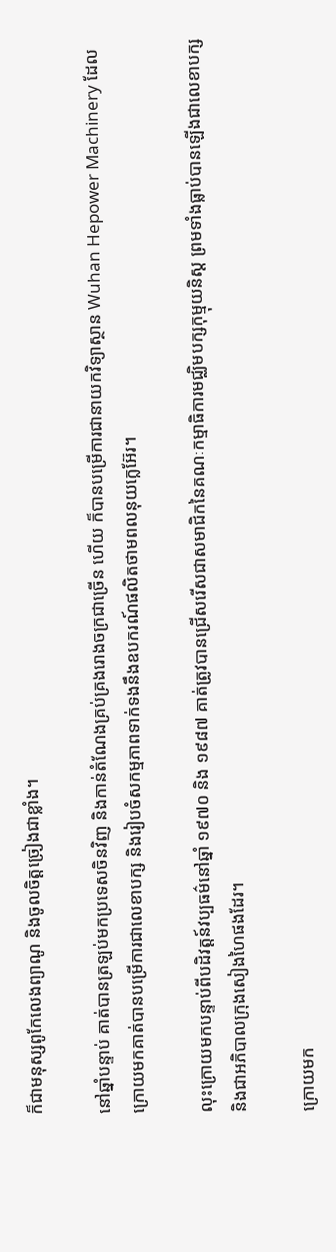ក៏ជាមនុស្សពូកែលេងព្យាណូ និងចូលចិត្តច្រៀងជាខ្លាំង។

នៅឆ្នាំបន្ទាប់ គាត់បានត្រឡប់មកប្រទេសចិនវិញ និងកាន់តំណែងគ្រប់គ្រងរោងចក្រជាច្រើន ហើយ ក៏បានបម្រើការជានាយកវិទ្យាស្ថាន Wuhan Hepower Machinery ដែលក្រោយមកគាត់បានបម្រើការជាលេខាបក្ស និងរៀបចំសកម្មភាពទាក់ទងនឹងឧបករណ៍ផលិតថាមពលនុយក្លេអ៊ែរ។

លុះក្រោយមកបន្ទាប់ពីបដិវត្តន៍វប្បធម៌នៅឆ្នាំ ១៩៧០ និង ១៩៨៧ គាត់ត្រូវបានជ្រើសរើសជាសមាជិកនៃគណៈកម្មាធិការមជ្ឈិមបក្សកុម្មុយនិស្ត ព្រមទាំងធ្លាប់បានឡើងជាលេខាបក្ស និងជាអភិបាលក្រុងសៀងហៃផងដែរ។

ក្រោយមក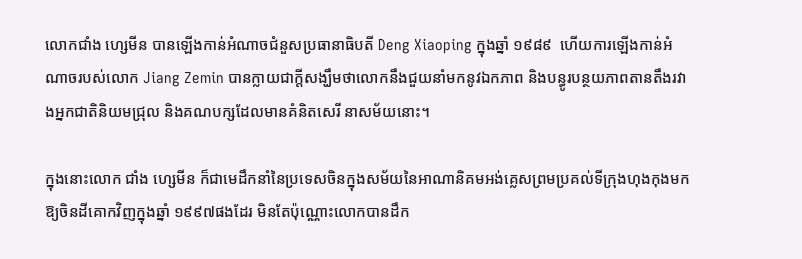លោកជាំង ហ្សេមីន បានឡើងកាន់អំណាចជំនួសប្រធានាធិបតី Deng Xiaoping ក្នុងឆ្នាំ ១៩៨៩  ហើយការឡើងកាន់អំណាចរបស់លោក Jiang Zemin បានក្លាយជាក្តីសង្ឃឹមថាលោកនឹងជួយនាំមកនូវឯកភាព និងបន្ធូរបន្ថយភាពតានតឹងរវាងអ្នកជាតិនិយមជ្រុល និងគណបក្សដែលមានគំនិតសេរី នាសម័យនោះ។

ក្នុងនោះលោក ជាំង ហ្សេមីន ក៏ជាមេដឹកនាំនៃប្រទេសចិនក្នុងសម័យនៃអាណានិគមអង់គ្លេសព្រមប្រគល់ទីក្រុងហុងកុងមកឱ្យចិនដីគោកវិញក្នុងឆ្នាំ ១៩៩៧ផងដែរ មិនតែប៉ុណ្ណោះលោកបានដឹក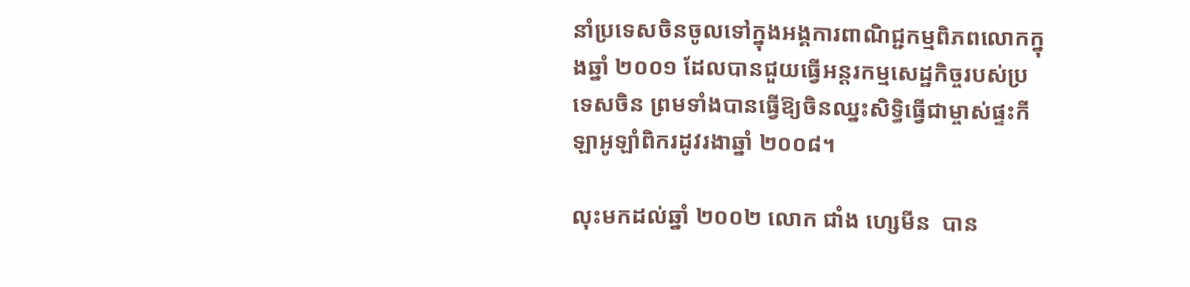នាំប្រទេសចិនចូលទៅក្នុងអង្គការពាណិជ្ជកម្មពិភពលោកក្នុងឆ្នាំ ២០០១ ដែលបានជួយធ្វើអន្តរកម្មសេដ្ឋកិច្ចរបស់ប្រទេសចិន ព្រមទាំងបានធ្វើឱ្យចិនឈ្នះសិទ្ធិធ្វើជាម្ចាស់ផ្ទះកីឡាអូឡាំពិករដូវរងាឆ្នាំ ២០០៨។

លុះមកដល់ឆ្នាំ ២០០២ លោក ជាំង ហ្សេមីន  បាន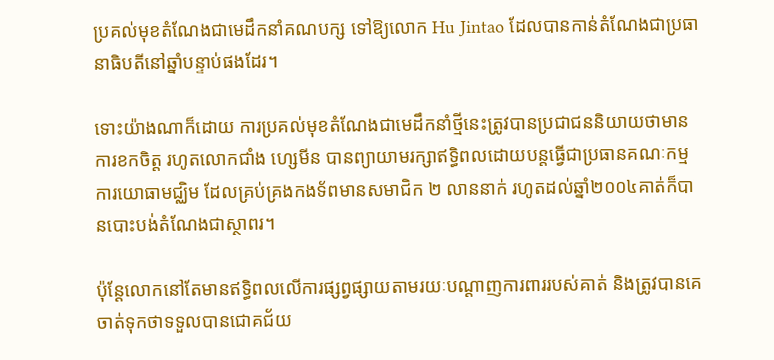ប្រគល់មុខតំណែងជាមេដឹកនាំគណបក្ស ទៅឱ្យលោក Hu Jintao ដែលបានកាន់តំណែងជាប្រធានាធិបតីនៅឆ្នាំបន្ទាប់ផងដែរ។

ទោះយ៉ាងណាក៏ដោយ ការប្រគល់មុខតំណែងជាមេដឹកនាំថ្មីនេះត្រូវបានប្រជាជននិយាយថាមានការខកចិត្ត រហូតលោកជាំង ហ្សេមីន បានព្យាយាមរក្សាឥទ្ធិពលដោយបន្តធ្វើជាប្រធានគណៈកម្មការយោធាមជ្ឈិម ដែលគ្រប់គ្រងកងទ័ពមានសមាជិក ២ លាននាក់ រហូតដល់ឆ្នាំ២០០៤គាត់ក៏បានបោះបង់តំណែងជាស្ថាពរ។

ប៉ុន្តែលោកនៅតែមានឥទ្ធិពលលើការផ្សព្វផ្សាយតាមរយៈបណ្តាញការពាររបស់គាត់ និងត្រូវបានគេចាត់ទុកថាទទួលបានជោគជ័យ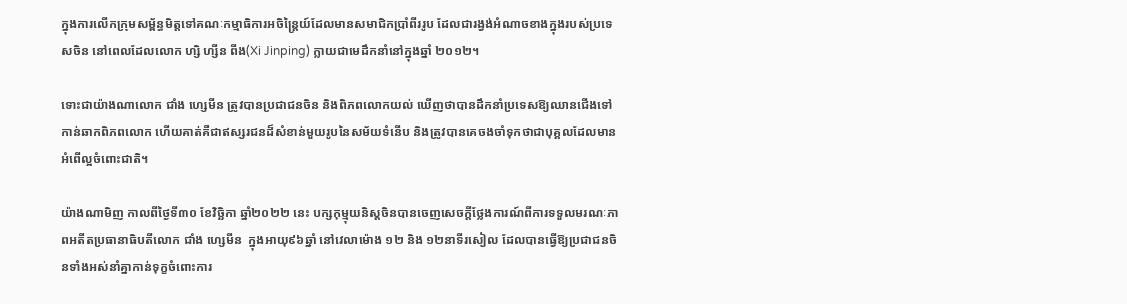ក្នុងការលើកក្រុមសម្ព័ន្ធមិត្តទៅគណៈកម្មាធិការអចិន្ត្រៃយ៍ដែលមានសមាជិកប្រាំពីររូប ដែលជារង្វង់អំណាចខាងក្នុងរបស់ប្រទេសចិន នៅពេលដែលលោក ហ្សិ ហ្សីន ពីង(Xi Jinping) ក្លាយជាមេដឹកនាំនៅក្នុងឆ្នាំ ២០១២។

ទោះជាយ៉ាងណាលោក ជាំង ហ្សេមីន ត្រូវបានប្រជាជនចិន និងពិភពលោកយល់ ឃើញថាបានដឹកនាំប្រទេសឱ្យឈានជើងទៅកាន់ឆាកពិភពលោក ហើយគាត់គឺជាឥស្សរជនដ៏សំខាន់មួយរូបនៃសម័យទំនើប និងត្រូវបានគេចងចាំទុកថាជាបុគ្គលដែលមានអំពើល្អចំពោះជាតិ។

យ៉ាងណាមិញ កាលពីថ្ងៃទី៣០ ខែវិច្ឆិកា ឆ្នាំ២០២២ នេះ បក្សកុម្មុយនិស្តចិនបានចេញសេចក្តីថ្លែងការណ៍ពីការទទួលមរណៈភាពអតីតប្រធានាធិបតីលោក ជាំង ហ្សេមីន  ក្នុងអាយុ៩៦ឆ្នាំ នៅវេលាម៉ោង ១២ និង ១២នាទីរសៀល ដែលបានធ្វើឱ្យប្រជាជនចិនទាំងអស់នាំគ្នាកាន់ទុក្ខចំពោះការ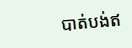បាត់បង់ឥ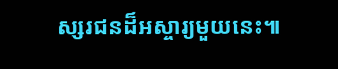ស្សរជនដ៏អស្ចារ្យមួយនេះ៕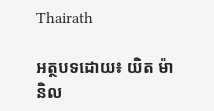Thairath

អត្ថបទដោយ៖ យិត ម៉ានិល